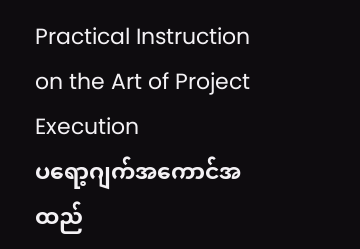Practical Instruction on the Art of Project Execution
ပရော့ဂျက်အကောင်အထည်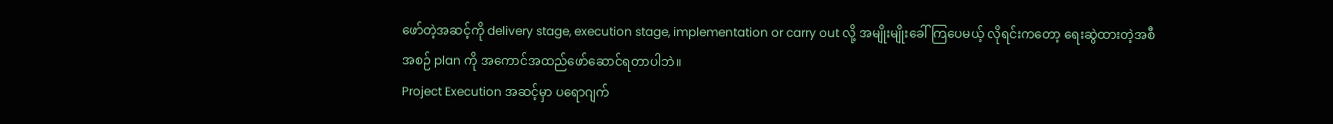ဖော်တဲ့အဆင့်ကို delivery stage, execution stage, implementation or carry out လို့ အမျိုးမျိုးခေါ်ကြပေမယ့် လိုရင်းကတော့ ရေးဆွဲထားတဲ့အစီအစဉ် plan ကို အကောင်အထည်ဖော်ဆောင်ရတာပါဘဲ။
Project Execution အဆင့်မှာ ပရောဂျက်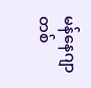မန်နေဂျာတစ်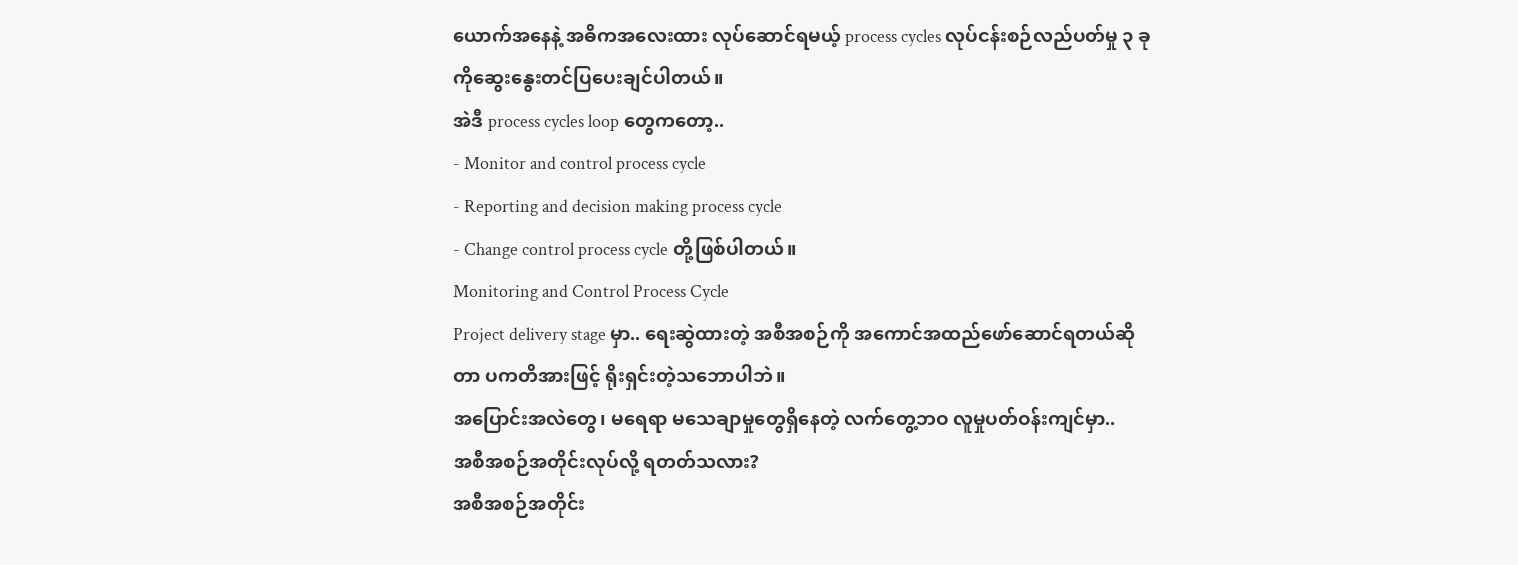ယောက်အနေနဲ့ အဓိကအလေးထား လုပ်ဆောင်ရမယ့် process cycles လုပ်ငန်းစဉ်လည်ပတ်မှု ၃ ခုကိုဆွေးနွေးတင်ပြပေးချင်ပါတယ်။
အဲဒီ process cycles loop တွေကတော့..
- Monitor and control process cycle
- Reporting and decision making process cycle
- Change control process cycle တို့ဖြစ်ပါတယ်။
Monitoring and Control Process Cycle
Project delivery stage မှာ.. ရေးဆွဲထားတဲ့ အစီအစဉ်ကို အကောင်အထည်ဖော်ဆောင်ရတယ်ဆိုတာ ပကတိအားဖြင့် ရိုးရှင်းတဲ့သဘောပါဘဲ။
အပြောင်းအလဲတွေ၊ မရေရာ မသေချာမှုတွေရှိနေတဲ့ လက်တွေ့ဘဝ လူမှုပတ်ဝန်းကျင်မှာ..
အစီအစဉ်အတိုင်းလုပ်လို့ ရတတ်သလား?
အစီအစဉ်အတိုင်း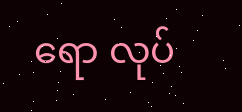ရော လုပ်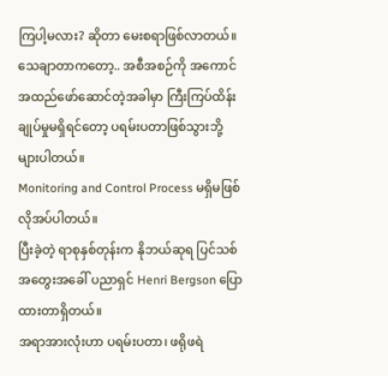ကြပါ့မလား? ဆိုတာ မေးစရာဖြစ်လာတယ်။
သေချာတာကတော့.. အစီအစဉ်ကို အကောင်အထည်ဖော်ဆောင်တဲ့အခါမှာ ကြီးကြပ်ထိန်းချုပ်မှုမရှိရင်တော့ ပရမ်းပတာဖြစ်သွားဘို့များပါတယ်။
Monitoring and Control Process မရှိမဖြစ် လိုအပ်ပါတယ်။
ပြီးခဲ့တဲ့ ရာစုနှစ်တုန်းက နိုဘယ်ဆုရ ပြင်သစ် အတွေးအခေါ် ပညာရှင် Henri Bergson ပြောထားတာရှိတယ်။
အရာအားလုံးဟာ ပရမ်းပတာ၊ ဖရိုဖရဲ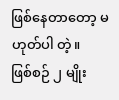ဖြစ်နေတာတော့ မဟုတ်ပါ တဲ့။
ဖြစ်စဉ် ၂ မျိုး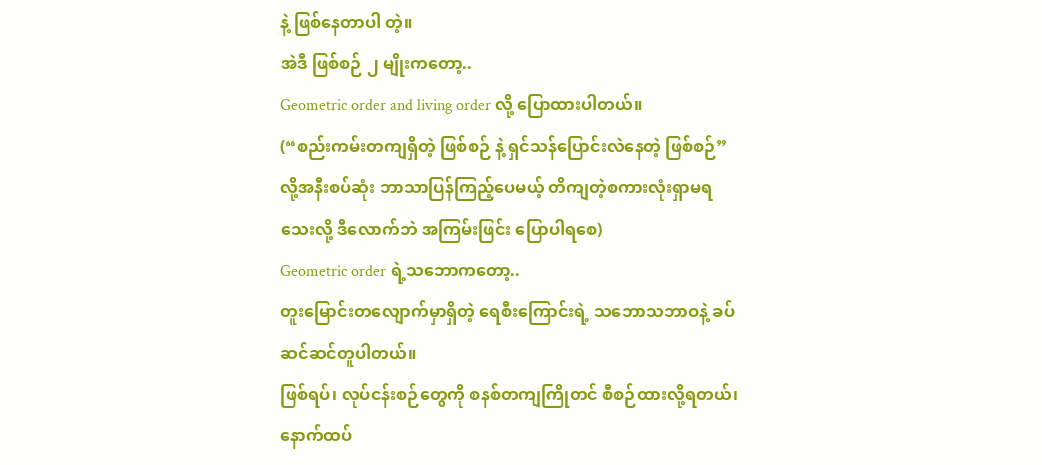နဲ့ ဖြစ်နေတာပါ တဲ့။
အဲဒီ ဖြစ်စဉ် ၂ မျိုးကတော့..
Geometric order and living order လို့ ပြောထားပါတယ်။
(“စည်းကမ်းတကျရှိတဲ့ ဖြစ်စဉ် နဲ့ ရှင်သန်ပြောင်းလဲနေတဲ့ ဖြစ်စဉ်” လို့အနီးစပ်ဆုံး ဘာသာပြန်ကြည့်ပေမယ့် တိကျတဲ့စကားလုံးရှာမရသေးလို့ ဒီလောက်ဘဲ အကြမ်းဖြင်း ပြောပါရစေ)
Geometric order ရဲ့သဘောကတော့..
တူးမြောင်းတလျောက်မှာရှိတဲ့ ရေစီးကြောင်းရဲ့ သဘောသဘာဝနဲ့ ခပ်ဆင်ဆင်တူပါတယ်။
ဖြစ်ရပ်၊ လုပ်ငန်းစဉ်တွေကို စနစ်တကျကြိုတင် စီစဉ်ထားလို့ရတယ်၊ နောက်ထပ်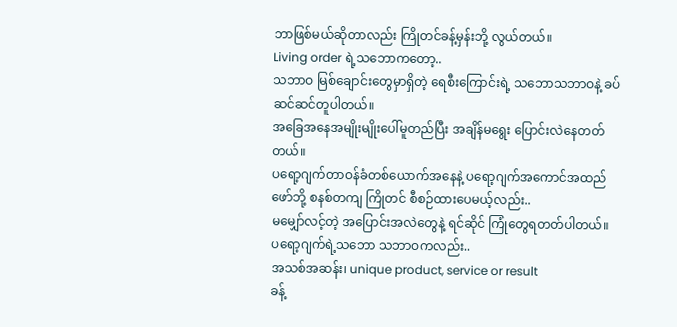ဘာဖြစ်မယ်ဆိုတာလည်း ကြိုတင်ခန့်မှန်းဘို့ လွယ်တယ်။
Living order ရဲ့သဘောကတော့..
သဘာဝ မြစ်ချောင်းတွေမှာရှိတဲ့ ရေစီးကြောင်းရဲ့ သဘောသဘာဝနဲ့ ခပ်ဆင်ဆင်တူပါတယ်။
အခြေအနေအမျိုးမျိုးပေါ်မူတည်ပြီး အချိန်မရွေး ပြောင်းလဲနေတတ်တယ်။
ပရော့ဂျက်တာဝန်ခံတစ်ယောက်အနေနဲ့ ပရော့ဂျက်အကောင်အထည်ဖော်ဘို့ စနစ်တကျ ကြိုတင် စီစဉ်ထားပေမယ့်လည်း..
မမျှော်လင့်တဲ့ အပြောင်းအလဲတွေနဲ့ ရင်ဆိုင် ကြုံတွေရတတ်ပါတယ်။
ပရော့ဂျက်ရဲ့သဘော သဘာဝကလည်း..
အသစ်အဆန်း၊ unique product, service or result
ခန့်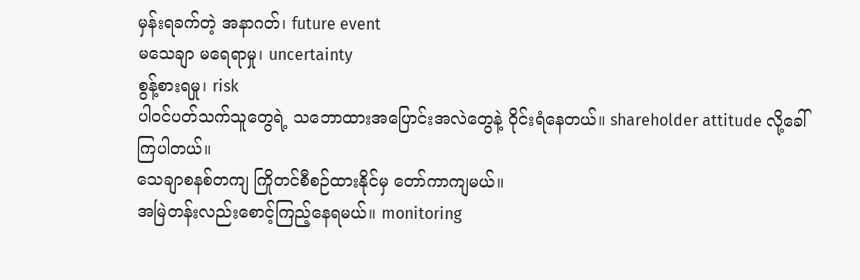မှန်းရခက်တဲ့ အနာဂတ်၊ future event
မသေချာ မရေရာမှု၊ uncertainty
စွန့်စားရမှု၊ risk
ပါဝင်ပတ်သက်သူတွေရဲ့ သဘောထားအပြောင်းအလဲတွေနဲ့ ဝိုင်းရံနေတယ်။ shareholder attitude လို့ခေါ်ကြပါတယ်။
သေချာစနစ်တကျ ကြိုတင်စီစဉ်ထားနိုင်မှ တော်ကာကျမယ်။
အမြဲတန်းလည်းစောင့်ကြည့်နေရမယ်။ monitoring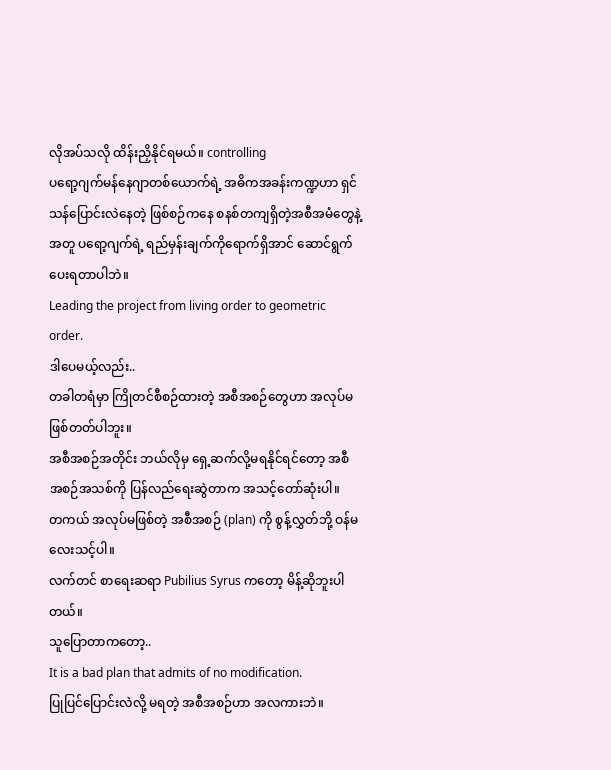လိုအပ်သလို ထိန်းညှိနိုင်ရမယ်။ controlling
ပရော့ဂျက်မန်နေဂျာတစ်ယောက်ရဲ့ အဓိကအခန်းကဏ္ဍဟာ ရှင်သန်ပြောင်းလဲနေတဲ့ ဖြစ်စဉ်ကနေ စနစ်တကျရှိတဲ့အစီအမံတွေနဲ့အတူ ပရော့ဂျက်ရဲ့ ရည်မှန်းချက်ကိုရောက်ရှိအာင် ဆောင်ရွက်ပေးရတာပါဘဲ။
Leading the project from living order to geometric order.
ဒါပေမယ့်လည်း..
တခါတရံမှာ ကြိုတင်စီစဉ်ထားတဲ့ အစီအစဉ်တွေဟာ အလုပ်မဖြစ်တတ်ပါဘူး။
အစီအစဉ်အတိုင်း ဘယ်လိုမှ ရှေ့ဆက်လို့မရနိုင်ရင်တော့ အစီအစဉ်အသစ်ကို ပြန်လည်ရေးဆွဲတာက အသင့်တော်ဆုံးပါ။
တကယ် အလုပ်မဖြစ်တဲ့ အစီအစဉ် (plan) ကို စွန့်လွှတ်ဘို့ ဝန်မလေးသင့်ပါ။
လက်တင် စာရေးဆရာ Pubilius Syrus ကတော့ မိန့်ဆိုဘူးပါတယ်။
သူပြောတာကတော့..
It is a bad plan that admits of no modification.
ပြုပြင်ပြောင်းလဲလို့ မရတဲ့ အစီအစဉ်ဟာ အလကားဘဲ။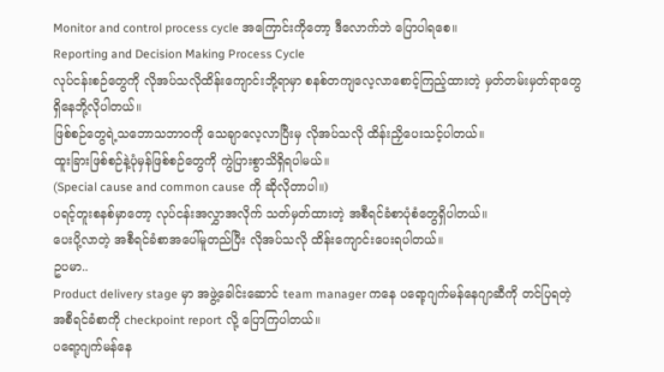Monitor and control process cycle အကြောင်းကိုတော့ ဒီလောက်ဘဲ ပြောပါရစေ။
Reporting and Decision Making Process Cycle
လုပ်ငန်းစဉ်တွေကို လိုအပ်သလိုထိန်းကျောင်းဘို့ရာမှာ စနစ်တကျလေ့လာစောင့်ကြည့်ထားတဲ့ မှတ်တမ်းမှတ်ရာတွေ ရှိနေဘို့လိုပါတယ်။
ဖြစ်စဉ်တွေရဲ့သဘောသဘာဝကို သေချာလေ့လာပြီးမှ လိုအပ်သလို ထိန်းညှိပေးသင့်ပါတယ်။
ထူးခြားဖြစ်စဉ်နဲ့ပုံမှန်ဖြစ်စဉ်တွေကို ကွဲပြားစွာသိရှိရပါမယ်။
(Special cause and common cause ကို ဆိုလိုတာပါ။)
ပရင့်တူးစနစ်မှာတော့ လုပ်ငန်းအလွှာအလိုက် သတ်မှတ်ထားတဲ့ အစီရင်ခံစာပုံစံတွေရှိပါတယ်။
ပေးပို့လာတဲ့ အစီရင်ခံစာအပေါ်မူတည်ပြီး လိုအပ်သလို ထိန်းကျောင်းပေးရပါတယ်။
ဥပမာ..
Product delivery stage မှာ အဖွဲ့ခေါင်းဆောင် team manager ကနေ ပရော့ဂျက်မန်နေဂျာဆီကို တင်ပြရတဲ့ အစီရင်ခံစာကို checkpoint report လို့ ပြောကြပါတယ်။
ပရော့ဂျက်မန်နေ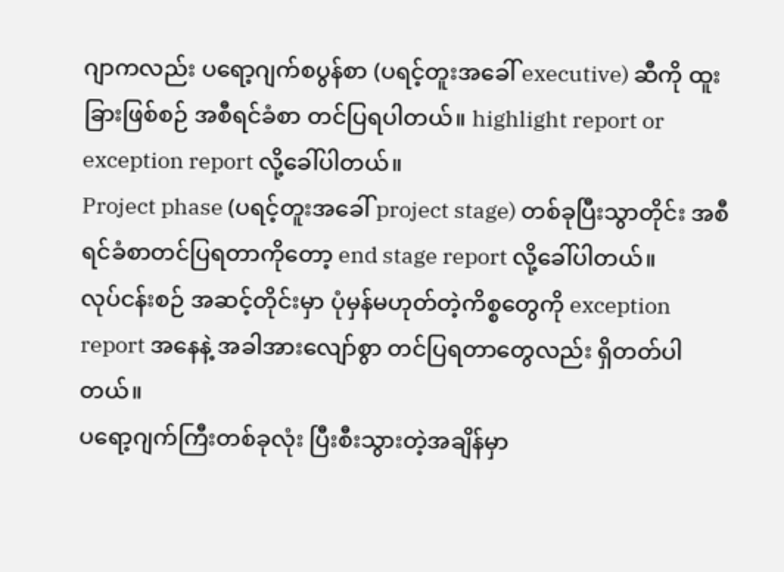ဂျာကလည်း ပရော့ဂျက်စပွန်စာ (ပရင့်တူးအခေါ် executive) ဆီကို ထူးခြားဖြစ်စဉ် အစီရင်ခံစာ တင်ပြရပါတယ်။ highlight report or exception report လို့ခေါ်ပါတယ်။
Project phase (ပရင့်တူးအခေါ် project stage) တစ်ခုပြီးသွာတိုင်း အစီရင်ခံစာတင်ပြရတာကိုတော့ end stage report လို့ခေါ်ပါတယ်။
လုပ်ငန်းစဉ် အဆင့်တိုင်းမှာ ပုံမှန်မဟုတ်တဲ့ကိစ္စတွေကို exception report အနေနဲ့ အခါအားလျော်စွာ တင်ပြရတာတွေလည်း ရှိတတ်ပါတယ်။
ပရော့ဂျက်ကြီးတစ်ခုလုံး ပြီးစီးသွားတဲ့အချိန်မှာ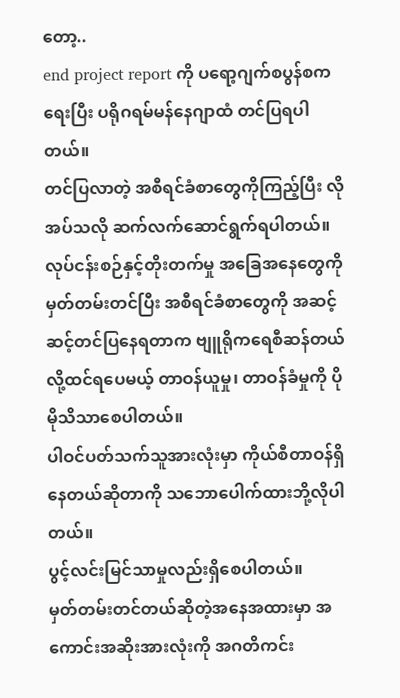တော့..
end project report ကို ပရော့ဂျက်စပွန်စကရေးပြီး ပရိုဂရမ်မန်နေဂျာထံ တင်ပြရပါတယ်။
တင်ပြလာတဲ့ အစီရင်ခံစာတွေကိုကြည့်ပြီး လိုအပ်သလို ဆက်လက်ဆောင်ရွက်ရပါတယ်။
လုပ်ငန်းစဉ်နှင့်တိုးတက်မှု အခြေအနေတွေကို မှတ်တမ်းတင်ပြီး အစီရင်ခံစာတွေကို အဆင့်ဆင့်တင်ပြနေရတာက ဗျူရိုကရေစီဆန်တယ်လို့ထင်ရပေမယ့် တာဝန်ယူမှု၊ တာဝန်ခံမှုကို ပိုမိုသိသာစေပါတယ်။
ပါဝင်ပတ်သက်သူအားလုံးမှာ ကိုယ်စီတာဝန်ရှိနေတယ်ဆိုတာကို သဘောပေါက်ထားဘို့လိုပါတယ်။
ပွင့်လင်းမြင်သာမှုလည်းရှိစေပါတယ်။
မှတ်တမ်းတင်တယ်ဆိုတဲ့အနေအထားမှာ အကောင်းအဆိုးအားလုံးကို အဂတိကင်း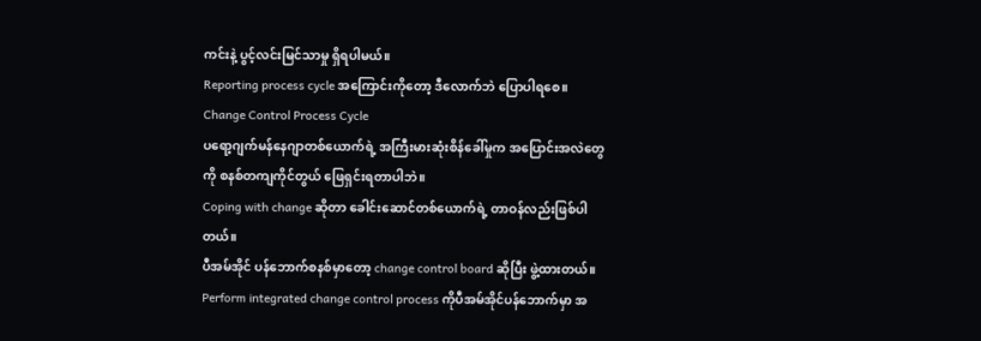ကင်းနဲ့ ပွင့်လင်းမြင်သာမှု ရှိရပါမယ်။
Reporting process cycle အကြောင်းကိုတော့ ဒီလောက်ဘဲ ပြောပါရစေ။
Change Control Process Cycle
ပရော့ဂျက်မန်နေဂျာတစ်ယောက်ရဲ့ အကြီးမားဆုံးစိန်ခေါ်မှုက အပြောင်းအလဲတွေကို စနစ်တကျကိုင်တွယ် ဖြေရှင်းရတာပါဘဲ။
Coping with change ဆိုတာ ခေါင်းဆောင်တစ်ယောက်ရဲ့ တာဝန်လည်းဖြစ်ပါတယ်။
ပီအမ်အိုင် ပန်ဘောက်စနစ်မှာတော့ change control board ဆိုပြီး ဖွဲ့ထားတယ်။
Perform integrated change control process ကိုပီအမ်အိုင်ပန်ဘောက်မှာ အ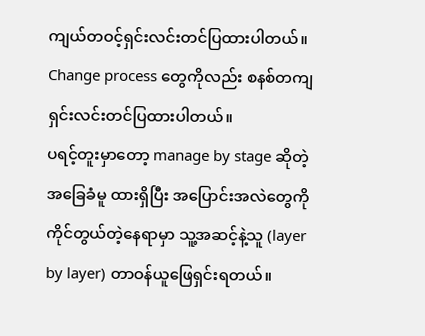ကျယ်တဝင့်ရှင်းလင်းတင်ပြထားပါတယ်။
Change process တွေကိုလည်း စနစ်တကျရှင်းလင်းတင်ပြထားပါတယ်။
ပရင့်တူးမှာတော့ manage by stage ဆိုတဲ့ အခြေခံမူ ထားရှိပြီး အပြောင်းအလဲတွေကိုကိုင်တွယ်တဲ့နေရာမှာ သူ့အဆင့်နဲ့သူ (layer by layer) တာဝန်ယူဖြေရှင်းရတယ်။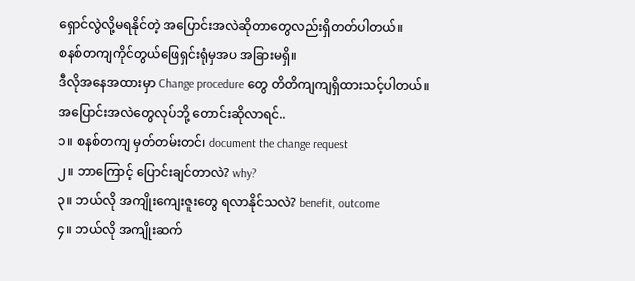ရှောင်လွဲလို့မရနိုင်တဲ့ အပြောင်းအလဲဆိုတာတွေလည်းရှိတတ်ပါတယ်။
စနစ်တကျကိုင်တွယ်ဖြေရှင်းရုံမှအပ အခြားမရှိ။
ဒီလိုအနေအထားမှာ Change procedure တွေ တိတိကျကျရှိထားသင့်ပါတယ်။
အပြောင်းအလဲတွေလုပ်ဘို့ တောင်းဆိုလာရင်..
၁။ စနစ်တကျ မှတ်တမ်းတင်၊ document the change request
၂။ ဘာကြောင့် ပြောင်းချင်တာလဲ? why?
၃။ ဘယ်လို အကျိုးကျေးဇူးတွေ ရလာနိုင်သလဲ? benefit, outcome
၄။ ဘယ်လို အကျိုးဆက်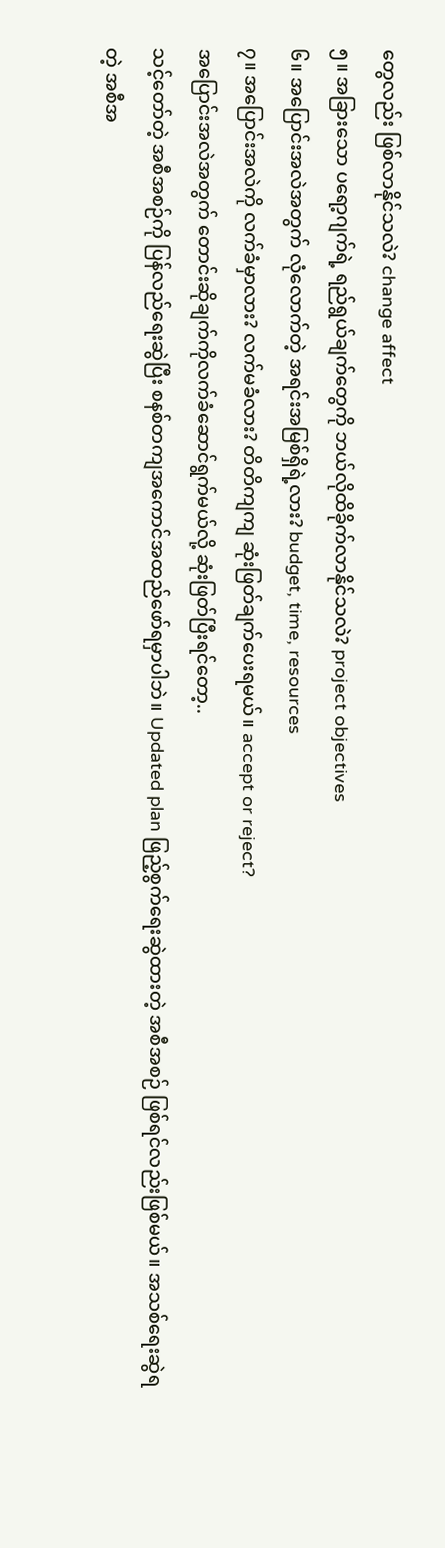တွေလည်း ဖြစ်လာနိုင်သလဲ? change affect
၅။ အခြားသော ပရော့ဂျက်ရဲ့ ရည်ရွယ်ချက်တွေကို ဘယ်လိုထိခိုက်လာနိုင်သလဲ? project objectives
၆။ အပြောင်းအလဲအတွက် လုံလောက်တဲ့ အရင်းအမြစ်ရှိရဲ့လား? budget, time, resources
၇။ အပြောင်းအလဲကို လက်ခံမှာလား? လက်မခံလား? တိတိကျကျ ဆုံးဖြတ်ချက်ပေးရမယ်။ accept or reject?
အပြောင်းအလဲအတွက် တောင်းဆိုချက်ကိုလက်ခံဆောင်ရွက်မယ်လို့ ဆုံးဖြတ်ပြီးရင်တော့..
သင့်တော်တဲ့ အစီအစဉ်ကို ပြန်လည်ရေးဆွဲပြီး စနစ်တကျအကောင်အထည်ဖော်ရမှာပါဘဲ။ Updated plan ဖြည့်စွက်ရေးဆွဲထားတဲ့ အစီအစဉ် ဖြစ်ရင်လည်းဖြစ်မယ်။ အသစ်ရေးဆွဲရတဲ့ အစီအ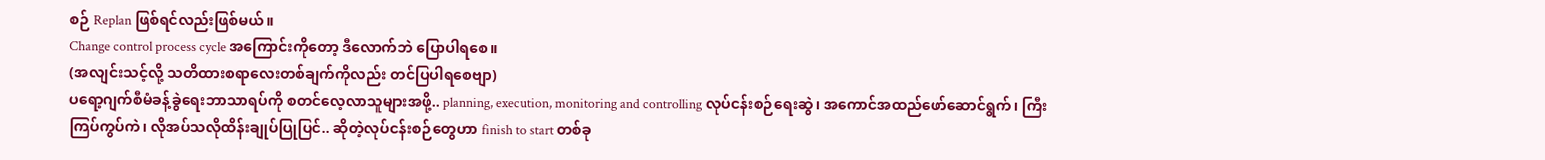စဉ် Replan ဖြစ်ရင်လည်းဖြစ်မယ်။
Change control process cycle အကြောင်းကိုတော့ ဒီလောက်ဘဲ ပြောပါရစေ။
(အလျင်းသင့်လို့ သတိထားစရာလေးတစ်ချက်ကိုလည်း တင်ပြပါရစေဗျာ)
ပရော့ဂျက်စီမံခန့်ခွဲရေးဘာသာရပ်ကို စတင်လေ့လာသူများအဖို့.. planning, execution, monitoring and controlling လုပ်ငန်းစဉ်ရေးဆွဲ၊ အကောင်အထည်ဖော်ဆောင်ရွက်၊ ကြီးကြပ်ကွပ်ကဲ၊ လိုအပ်သလိုထိန်းချုပ်ပြုပြင်.. ဆိုတဲ့လုပ်ငန်းစဉ်တွေဟာ finish to start တစ်ခု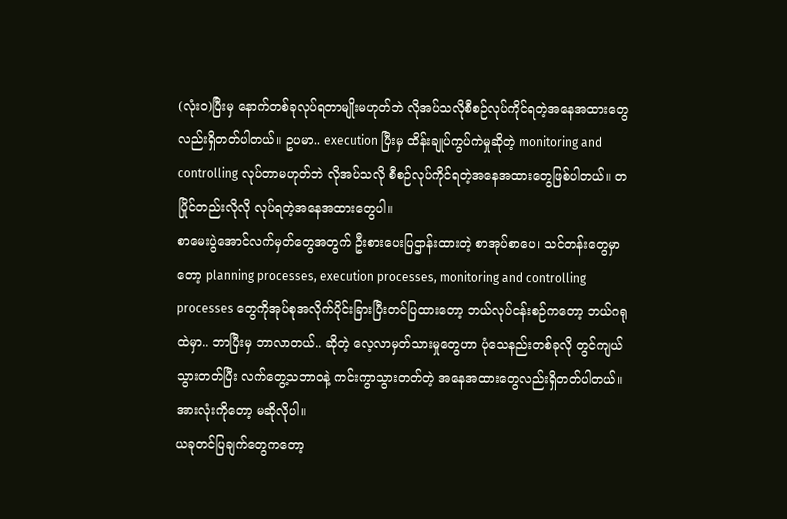(လုံးဝ)ပြီးမှ နောက်တစ်ခုလုပ်ရတာမျိုးမဟုတ်ဘဲ လိုအပ်သလိုစီစဉ်လုပ်ကိုင်ရတဲ့အနေအထားတွေလည်းရှိတတ်ပါတယ်။ ဥပမာ.. execution ပြီးမှ ထိန်းချုပ်ကွပ်ကဲမှုဆိုတဲ့ monitoring and controlling လုပ်တာမဟုတ်ဘဲ လိုအပ်သလို စီစဉ်လုပ်ကိုင်ရတဲ့အနေအထားတွေဖြစ်ပါတယ်။ တပြိုင်တည်းလိုလို လုပ်ရတဲ့အနေအထားတွေပါ။
စာမေးပွဲအောင်လက်မှတ်တွေအတွက် ဦးစားပေးပြဌာန်းထားတဲ့ စာအုပ်စာပေ၊ သင်တန်းတွေမှာတော့ planning processes, execution processes, monitoring and controlling processes တွေကိုအုပ်စုအလိုက်ပိုင်းခြားပြီးတင်ပြထားတော့ ဘယ်လုပ်ငန်းစဉ်ကတော့ ဘယ်ဂရုထဲမှာ.. ဘာပြီးမှ ဘာလာတယ်.. ဆိုတဲ့ လေ့လာမှတ်သားမှုတွေဟာ ပုံသေနည်းတစ်ခုလို တွင်ကျယ်သွားတတ်ပြီး လက်တွေ့သဘာဝနဲ့ ကင်းကွာသွားတတ်တဲ့ အနေအထားတွေလည်းရှိတတ်ပါတယ်။ အားလုံးကိုတော့ မဆိုလိုပါ။
ယခုတင်ပြချက်တွေကတော့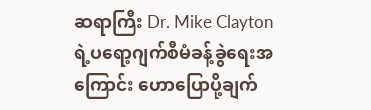ဆရာကြီး Dr. Mike Clayton ရဲ့ပရော့ဂျက်စီမံခန့်ခွဲရေးအကြောင်း ဟောပြောပို့ချက်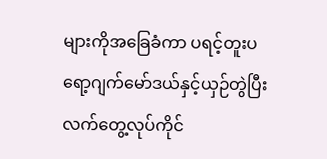များကိုအခြေခံကာ ပရင့်တူးပရော့ဂျက်မော်ဒယ်နှင့်ယှဉ်တွဲပြီး လက်တွေ့လုပ်ကိုင်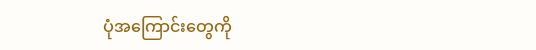ပုံအကြောင်းတွေကို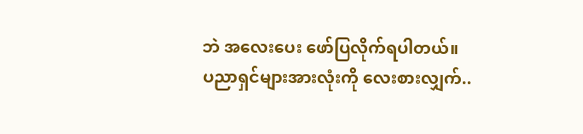ဘဲ အလေးပေး ဖော်ပြလိုက်ရပါတယ်။
ပညာရှင်များအားလုံးကို လေးစားလျှက်..